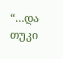“…და თუკი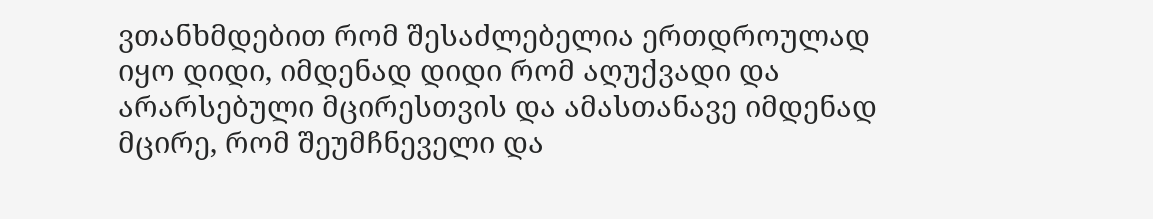ვთანხმდებით რომ შესაძლებელია ერთდროულად იყო დიდი, იმდენად დიდი რომ აღუქვადი და არარსებული მცირესთვის და ამასთანავე იმდენად მცირე, რომ შეუმჩნეველი და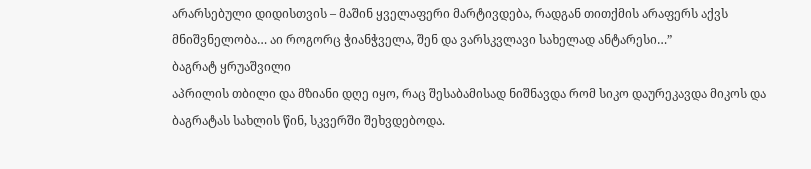არარსებული დიდისთვის – მაშინ ყველაფერი მარტივდება, რადგან თითქმის არაფერს აქვს მნიშვნელობა… აი როგორც ჭიანჭველა, შენ და ვარსკვლავი სახელად ანტარესი…”
ბაგრატ ყრუაშვილი
აპრილის თბილი და მზიანი დღე იყო, რაც შესაბამისად ნიშნავდა რომ სიკო დაურეკავდა მიკოს და ბაგრატას სახლის წინ, სკვერში შეხვდებოდა.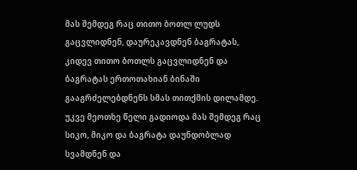მას შემდეგ რაც თითო ბოთლ ლუდს გაცვლიდნენ, დაურეკავდნენ ბაგრატას, კიდევ თითო ბოთლს გაცვლიდნენ და ბაგრატას ერთოთახიან ბინაში გააგრძელებდნენს სმას თითქმის დილამდე. უკვე მეოთხე წელი გადიოდა მას შემდეგ რაც სიკო, მიკო და ბაგრატა დაუნდობლად სვამდნენ და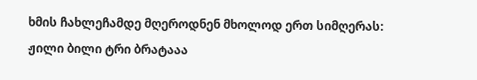ხმის ჩახლეჩამდე მღეროდნენ მხოლოდ ერთ სიმღერას:
ჟილი ბილი ტრი ბრატააა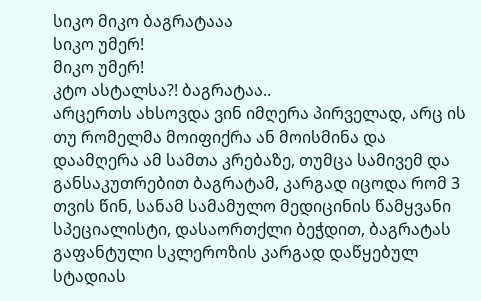სიკო მიკო ბაგრატააა
სიკო უმერ!
მიკო უმერ!
კტო ასტალსა?! ბაგრატაა..
არცერთს ახსოვდა ვინ იმღერა პირველად, არც ის თუ რომელმა მოიფიქრა ან მოისმინა და დაამღერა ამ სამთა კრებაზე, თუმცა სამივემ და განსაკუთრებით ბაგრატამ, კარგად იცოდა რომ 3 თვის წინ, სანამ სამამულო მედიცინის წამყვანი სპეციალისტი, დასაორთქლი ბეჭდით, ბაგრატას გაფანტული სკლეროზის კარგად დაწყებულ სტადიას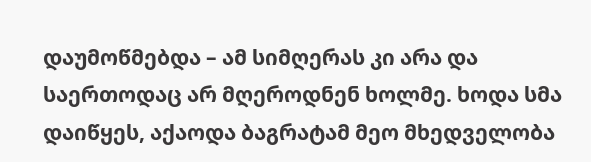დაუმოწმებდა – ამ სიმღერას კი არა და საერთოდაც არ მღეროდნენ ხოლმე. ხოდა სმა დაიწყეს, აქაოდა ბაგრატამ მეო მხედველობა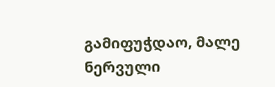გამიფუჭდაო, მალე ნერვული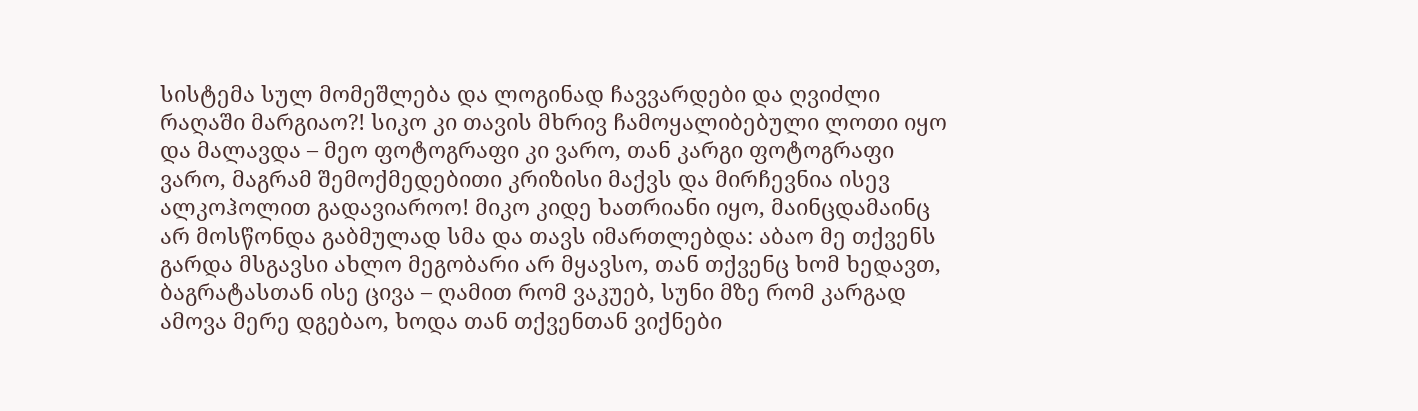სისტემა სულ მომეშლება და ლოგინად ჩავვარდები და ღვიძლი რაღაში მარგიაო?! სიკო კი თავის მხრივ ჩამოყალიბებული ლოთი იყო და მალავდა – მეო ფოტოგრაფი კი ვარო, თან კარგი ფოტოგრაფი ვარო, მაგრამ შემოქმედებითი კრიზისი მაქვს და მირჩევნია ისევ ალკოჰოლით გადავიაროო! მიკო კიდე ხათრიანი იყო, მაინცდამაინც არ მოსწონდა გაბმულად სმა და თავს იმართლებდა: აბაო მე თქვენს გარდა მსგავსი ახლო მეგობარი არ მყავსო, თან თქვენც ხომ ხედავთ, ბაგრატასთან ისე ცივა – ღამით რომ ვაკუებ, სუნი მზე რომ კარგად ამოვა მერე დგებაო, ხოდა თან თქვენთან ვიქნები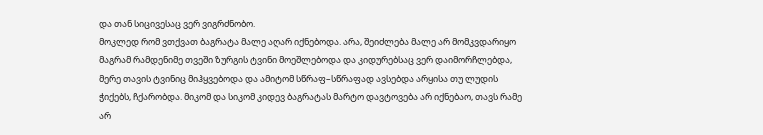და თან სიცივესაც ვერ ვიგრძნობო.
მოკლედ რომ ვთქვათ ბაგრატა მალე აღარ იქნებოდა. არა, შეიძლება მალე არ მომკვდარიყო მაგრამ რამდენიმე თვეში ზურგის ტვინი მოეშლებოდა და კიდურებსაც ვერ დაიმორჩლებდა, მერე თავის ტვინიც მიჰყვებოდა და ამიტომ სწრაფ–სწრაფად ავსებდა არყისა თუ ლუდის ჭიქებს, ჩქარობდა. მიკომ და სიკომ კიდევ ბაგრატას მარტო დავტოვება არ იქნებაო, თავს რამე არ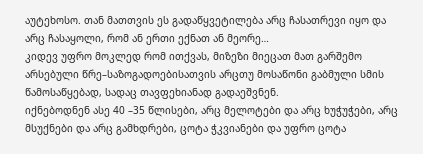აუტეხოსო. თან მათთვის ეს გადაწყვეტილება არც ჩასათრევი იყო და არც ჩასაყოლი, რომ ან ერთი ექნათ ან მეორე…
კიდევ უფრო მოკლედ რომ ითქვას, მიზეზი მიეცათ მათ გარშემო არსებული წრე–საზოგადოებისათვის არცთუ მოსაწონი გაბმული სმის წამოსაწყებად, სადაც თავფეხიანად გადაეშვნენ.
იქნებოდნენ ასე 40 –35 წლისები, არც მელოტები და არც ხუჭუჭები, არც მსუქნები და არც გამხდრები, ცოტა ჭკვიანები და უფრო ცოტა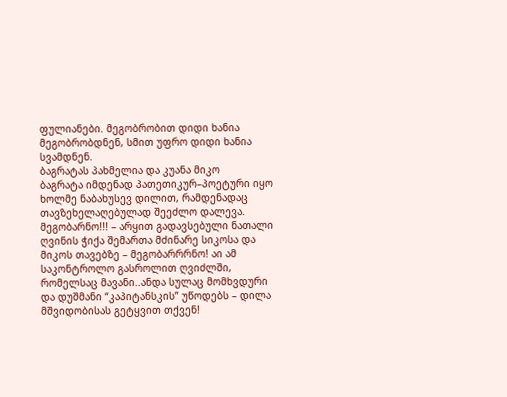ფულიანები. მეგობრობით დიდი ხანია მეგობრობდნენ, სმით უფრო დიდი ხანია სვამდნენ.
ბაგრატას პახმელია და კუანა მიკო
ბაგრატა იმდენად პათეთიკურ–პოეტური იყო ხოლმე ნაბახუსევ დილით, რამდენადაც თავზეხელაღებულად შეეძლო დალევა.
მეგობარნო!!! – არყით გადავსებული ნათალი ღვინის ჭიქა შემართა მძინარე სიკოსა და მიკოს თავებზე – მეგობარრრნო! აი ამ საკონტროლო გასროლით ღვიძლში, რომელსაც მავანი..ანდა სულაც მომხვდური და დუშმანი “კაპიტანსკის” უწოდებს – დილა მშვიდობისას გეტყვით თქვენ!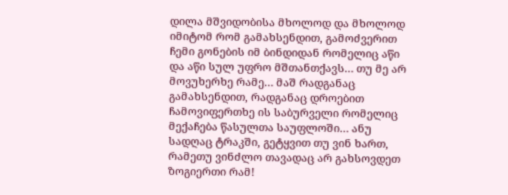დილა მშვიდობისა მხოლოდ და მხოლოდ იმიტომ რომ გამახსენდით, გამოძვერით ჩემი გონების იმ ბინდიდან რომელიც აწი და აწი სულ უფრო მშთანთქავს… თუ მე არ მოვუხერხე რამე… მაშ რადგანაც გამახსენდით, რადგანაც დროებით ჩამოვიფერთხე ის საბურველი რომელიც მექაჩება წასულთა საუფლოში… ანუ სადღაც ტრაკში, გეტყვით თუ ვინ ხართ, რამეთუ ვინძლო თავადაც არ გახსოვდეთ ზოგიერთი რამ!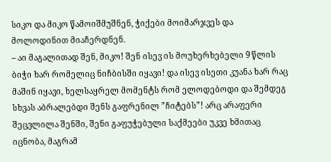სიკო და მიკო წამოიშმუშნენ, ჭიქები მოიმარჯვეს და მოლოდინით მიაჩერდნენ.
– აი მაგალითად შენ, მიკო! შენ ისევ ის მოუხერხებელი 9 წლის ბიჭი ხარ რომელიც ნიჩბისში იყავი! და ისევ ისეთი კუანა ხარ რაც მაშინ იყავი, ხელსაყრელ მომენტს რომ ელოდებოდი და შემდეგ სხვას აბრალებდი შენს გაფრენილ ”ჩიტებს”! არც არაფერი შეცვლილა შენში, შენი გაფუჭებული საქმეები უკვე ხმითაც იცნობა, მაგრამ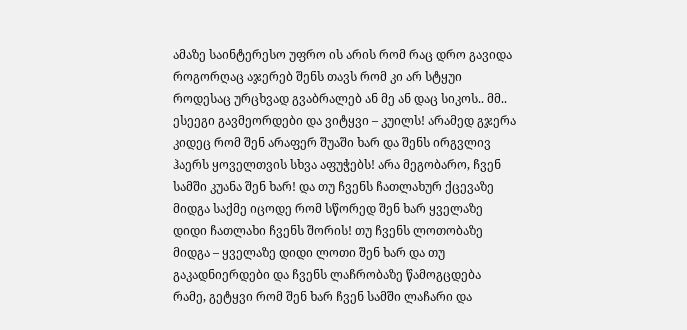ამაზე საინტერესო უფრო ის არის რომ რაც დრო გავიდა როგორღაც აჯერებ შენს თავს რომ კი არ სტყუი როდესაც ურცხვად გვაბრალებ ან მე ან დაც სიკოს.. მმ.. ესეეგი გავმეორდები და ვიტყვი – კუილს! არამედ გჯერა კიდეც რომ შენ არაფერ შუაში ხარ და შენს ირგვლივ ჰაერს ყოველთვის სხვა აფუჭებს! არა მეგობარო, ჩვენ სამში კუანა შენ ხარ! და თუ ჩვენს ჩათლახურ ქცევაზე მიდგა საქმე იცოდე რომ სწორედ შენ ხარ ყველაზე დიდი ჩათლახი ჩვენს შორის! თუ ჩვენს ლოთობაზე მიდგა – ყველაზე დიდი ლოთი შენ ხარ და თუ გაკადნიერდები და ჩვენს ლაჩრობაზე წამოგცდება რამე, გეტყვი რომ შენ ხარ ჩვენ სამში ლაჩარი და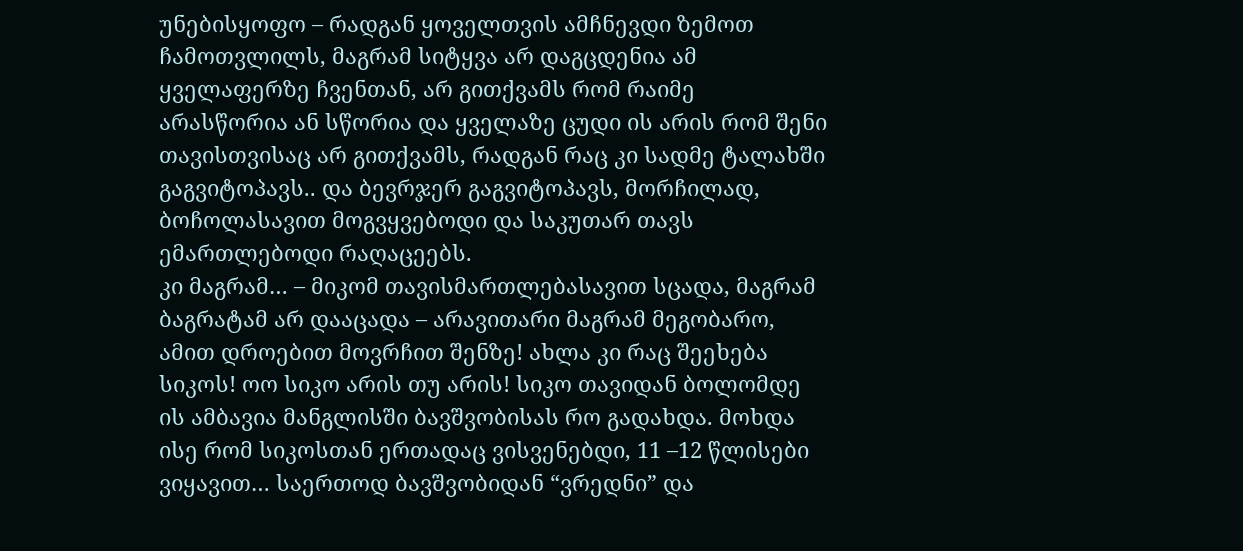უნებისყოფო – რადგან ყოველთვის ამჩნევდი ზემოთ ჩამოთვლილს, მაგრამ სიტყვა არ დაგცდენია ამ ყველაფერზე ჩვენთან, არ გითქვამს რომ რაიმე არასწორია ან სწორია და ყველაზე ცუდი ის არის რომ შენი თავისთვისაც არ გითქვამს, რადგან რაც კი სადმე ტალახში გაგვიტოპავს.. და ბევრჯერ გაგვიტოპავს, მორჩილად, ბოჩოლასავით მოგვყვებოდი და საკუთარ თავს ემართლებოდი რაღაცეებს.
კი მაგრამ… – მიკომ თავისმართლებასავით სცადა, მაგრამ ბაგრატამ არ დააცადა – არავითარი მაგრამ მეგობარო, ამით დროებით მოვრჩით შენზე! ახლა კი რაც შეეხება სიკოს! ოო სიკო არის თუ არის! სიკო თავიდან ბოლომდე ის ამბავია მანგლისში ბავშვობისას რო გადახდა. მოხდა ისე რომ სიკოსთან ერთადაც ვისვენებდი, 11 –12 წლისები ვიყავით… საერთოდ ბავშვობიდან “ვრედნი” და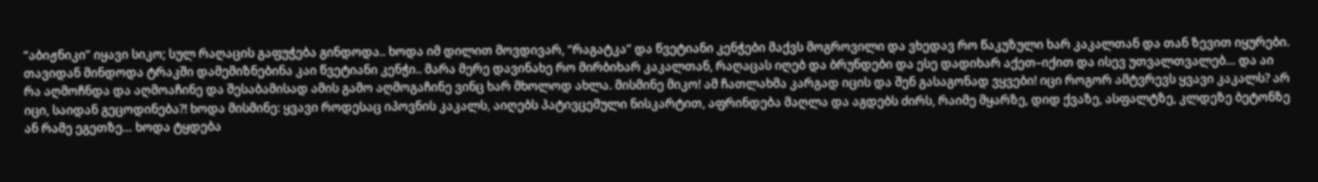“აბიჟნიკი” იყავი სიკო; სულ რაღაცის გაფუჭება გინდოდა.. ხოდა იმ დილით მოვდივარ, “რაგატკა” და წვეტიანი კენჭები მაქვს მოგროვილი და ვხედავ რო წაკუზული ხარ კაკალთან და თან ზევით იყურები. თავიდან მინდოდა ტრაკში დამემიზნებინა კაი წვეტიანი კენჭი.. მარა მერე დავინახე რო მირბიხარ კაკალთან, რაღაცას იღებ და ბრუნდები და ესე დადიხარ აქეთ–იქით და ისევ უთვალთვალებ… და აი რა აღმოჩნდა და აღმოაჩინე და შესაბამისად ამის გამო აღმოგაჩინე ვინც ხარ მხოლოდ ახლა. მისმინე მიკო! ამ ჩათლახმა კარგად იცის და შენ გასაგონად ვყვები! იცი როგორ ამტვრევს ყვავი კაკალს? არ იცი, საიდან გეცოდინება?! ხოდა მისმინე: ყვავი როდესაც იპოვნის კაკალს, აიღებს პატივცემული ნისკარტით, აფრინდება მაღლა და აგდებს ძირს, რაიმე მყარზე, დიდ ქვაზე, ასფალტზე, კლდეზე ბეტონზე ან რამე ეგეთზე… ხოდა ტყდება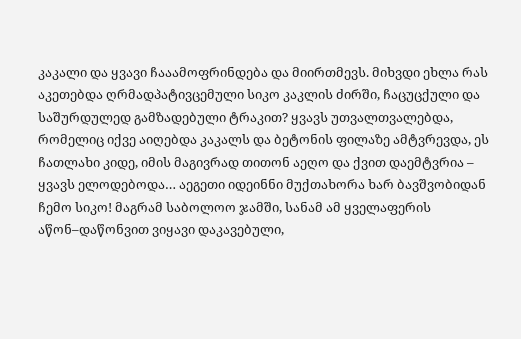კაკალი და ყვავი ჩააამოფრინდება და მიირთმევს. მიხვდი ეხლა რას აკეთებდა ღრმადპატივცემული სიკო კაკლის ძირში, ჩაცუცქული და საშურდულედ გამზადებული ტრაკით? ყვავს უთვალთვალებდა, რომელიც იქვე აიღებდა კაკალს და ბეტონის ფილაზე ამტვრევდა, ეს ჩათლახი კიდე, იმის მაგივრად თითონ აეღო და ქვით დაემტვრია – ყვავს ელოდებოდა… აეგეთი იდეინნი მუქთახორა ხარ ბავშვობიდან ჩემო სიკო! მაგრამ საბოლოო ჯამში, სანამ ამ ყველაფერის აწონ–დაწონვით ვიყავი დაკავებული,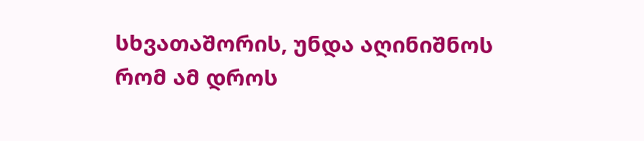სხვათაშორის, უნდა აღინიშნოს რომ ამ დროს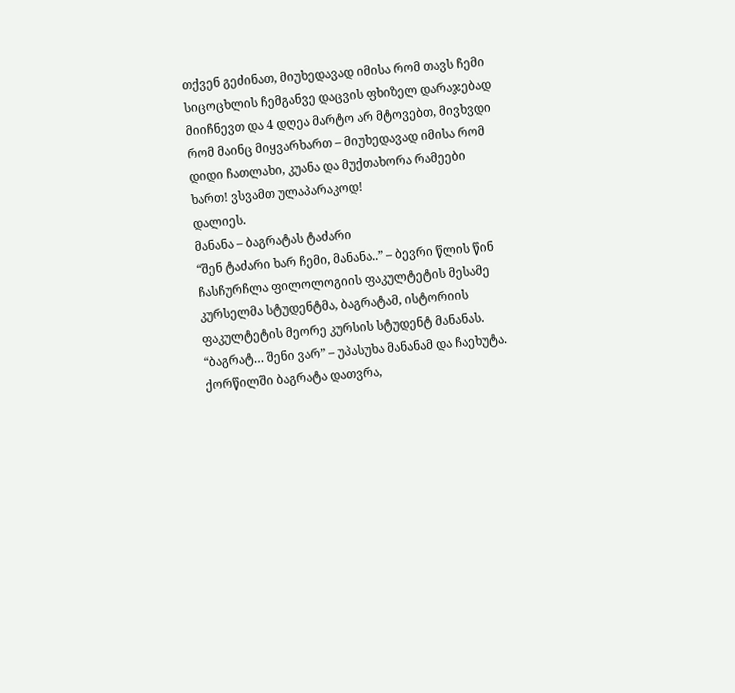თქვენ გეძინათ, მიუხედავად იმისა რომ თავს ჩემი სიცოცხლის ჩემგანვე დაცვის ფხიზელ დარაჯებად მიიჩნევთ და 4 დღეა მარტო არ მტოვებთ, მივხვდი რომ მაინც მიყვარხართ – მიუხედავად იმისა რომ დიდი ჩათლახი, კუანა და მუქთახორა რამეები ხართ! ვსვამთ ულაპარაკოდ!
დალიეს.
მანანა – ბაგრატას ტაძარი
“შენ ტაძარი ხარ ჩემი, მანანა..” – ბევრი წლის წინ ჩასჩურჩლა ფილოლოგიის ფაკულტეტის მესამე კურსელმა სტუდენტმა, ბაგრატამ, ისტორიის ფაკულტეტის მეორე კურსის სტუდენტ მანანას.
“ბაგრატ… შენი ვარ” – უპასუხა მანანამ და ჩაეხუტა. ქორწილში ბაგრატა დათვრა,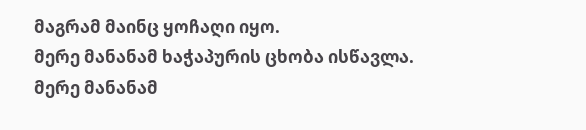მაგრამ მაინც ყოჩაღი იყო.
მერე მანანამ ხაჭაპურის ცხობა ისწავლა.
მერე მანანამ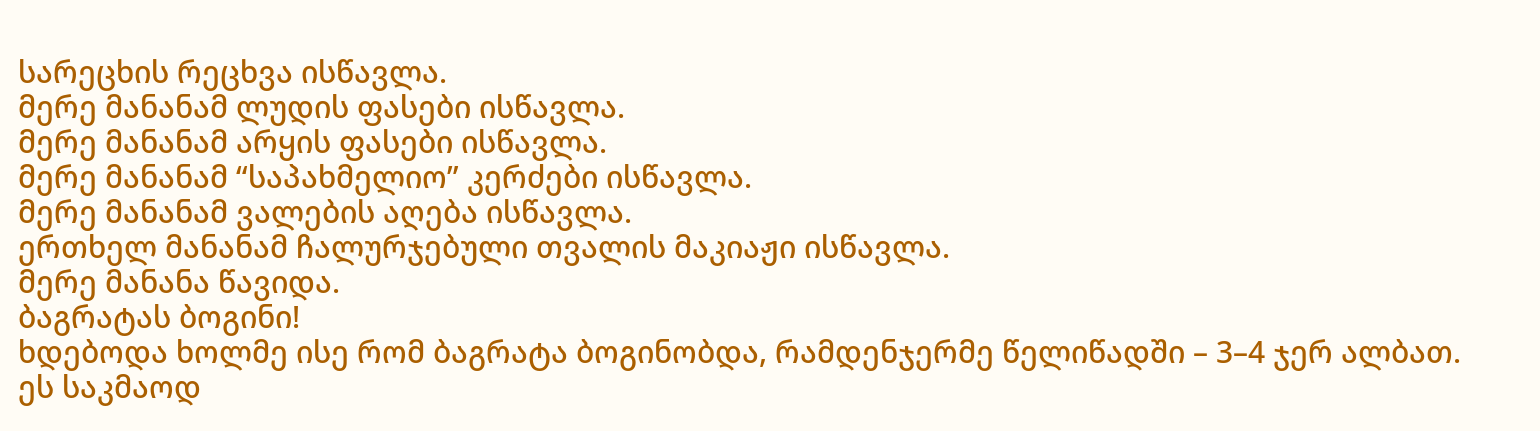სარეცხის რეცხვა ისწავლა.
მერე მანანამ ლუდის ფასები ისწავლა.
მერე მანანამ არყის ფასები ისწავლა.
მერე მანანამ “საპახმელიო” კერძები ისწავლა.
მერე მანანამ ვალების აღება ისწავლა.
ერთხელ მანანამ ჩალურჯებული თვალის მაკიაჟი ისწავლა.
მერე მანანა წავიდა.
ბაგრატას ბოგინი!
ხდებოდა ხოლმე ისე რომ ბაგრატა ბოგინობდა, რამდენჯერმე წელიწადში – 3–4 ჯერ ალბათ. ეს საკმაოდ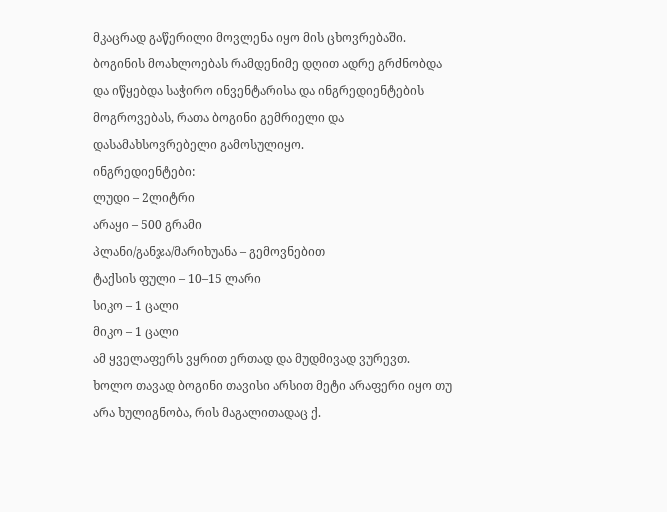მკაცრად გაწერილი მოვლენა იყო მის ცხოვრებაში. ბოგინის მოახლოებას რამდენიმე დღით ადრე გრძნობდა და იწყებდა საჭირო ინვენტარისა და ინგრედიენტების მოგროვებას, რათა ბოგინი გემრიელი და დასამახსოვრებელი გამოსულიყო.
ინგრედიენტები:
ლუდი – 2ლიტრი
არაყი – 500 გრამი
პლანი/განჯა/მარიხუანა – გემოვნებით
ტაქსის ფული – 10–15 ლარი
სიკო – 1 ცალი
მიკო – 1 ცალი
ამ ყველაფერს ვყრით ერთად და მუდმივად ვურევთ.
ხოლო თავად ბოგინი თავისი არსით მეტი არაფერი იყო თუ არა ხულიგნობა, რის მაგალითადაც ქ.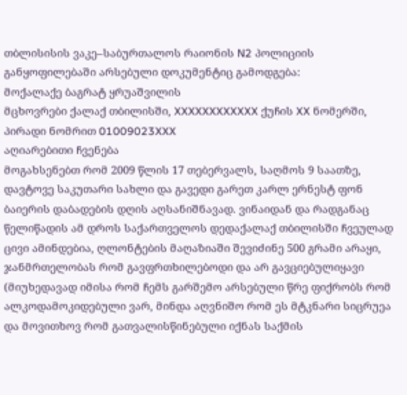თბლისისის ვაკე–საბურთალოს რაიონის N2 პოლიციის განყოფილებაში არსებული დოკუმენტიც გამოდგება:
მოქალაქე ბაგრატ ყრუაშვილის
მცხოვრები ქალაქ თბილისში, XXXXXXXXXXXX ქუჩის XX ნომერში, პირადი ნომრით 01009023XXX
აღიარებითი ჩვენება
მოგახსენებთ რომ 2009 წლის 17 თებერვალს, საღმოს 9 საათზე, დავტოვე საკუთარი სახლი და გავედი გარეთ კარლ ერნესტ ფონ ბაიერის დაბადების დღის აღსანიშნავად. ვინაიდან და რადგანაც წელიწადის ამ დროს საქართველოს დედაქალაქ თბილისში ჩვეულად ცივი ამინდებია, ღლონტების მაღაზიაში შევიძინე 500 გრამი არაყი, ჯანმრთელობას რომ გავფრთხილებოდი და არ გავციებულიყავი (მიუხედავად იმისა რომ ჩემს გარშემო არსებული წრე ფიქრობს რომ ალკოდამოკიდებული ვარ, მინდა აღვნიშო რომ ეს მტკნარი სიცრუეა და მოვითხოვ რომ გათვალისწინებული იქნას საქმის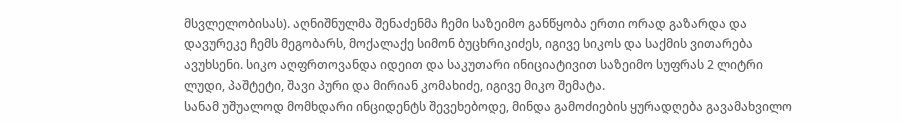მსვლელობისას). აღნიშნულმა შენაძენმა ჩემი საზეიმო განწყობა ერთი ორად გაზარდა და დავურეკე ჩემს მეგობარს, მოქალაქე სიმონ ბუცხრიკიძეს, იგივე სიკოს და საქმის ვითარება ავუხსენი. სიკო აღფრთოვანდა იდეით და საკუთარი ინიციატივით საზეიმო სუფრას 2 ლიტრი ლუდი, პაშტეტი, შავი პური და მირიან კომახიძე, იგივე მიკო შემატა.
სანამ უშუალოდ მომხდარი ინციდენტს შევეხებოდე, მინდა გამოძიების ყურადღება გავამახვილო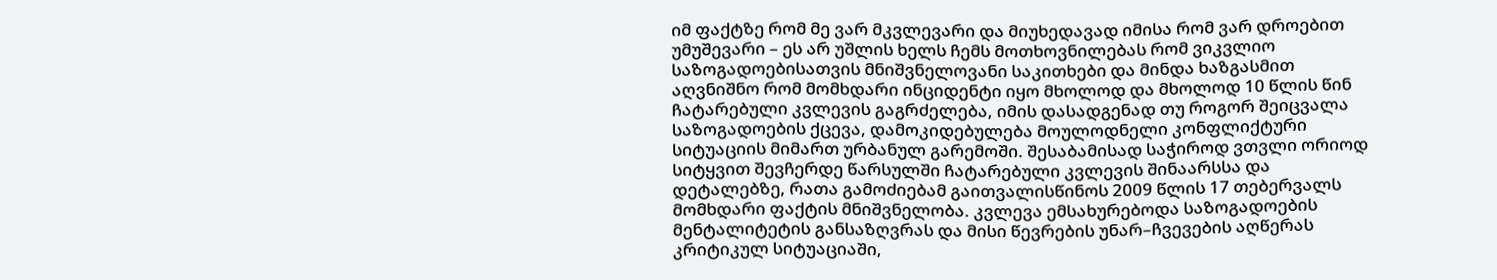იმ ფაქტზე რომ მე ვარ მკვლევარი და მიუხედავად იმისა რომ ვარ დროებით უმუშევარი – ეს არ უშლის ხელს ჩემს მოთხოვნილებას რომ ვიკვლიო საზოგადოებისათვის მნიშვნელოვანი საკითხები და მინდა ხაზგასმით აღვნიშნო რომ მომხდარი ინციდენტი იყო მხოლოდ და მხოლოდ 10 წლის წინ ჩატარებული კვლევის გაგრძელება, იმის დასადგენად თუ როგორ შეიცვალა საზოგადოების ქცევა, დამოკიდებულება მოულოდნელი კონფლიქტური სიტუაციის მიმართ ურბანულ გარემოში. შესაბამისად საჭიროდ ვთვლი ორიოდ სიტყვით შევჩერდე წარსულში ჩატარებული კვლევის შინაარსსა და დეტალებზე, რათა გამოძიებამ გაითვალისწინოს 2009 წლის 17 თებერვალს მომხდარი ფაქტის მნიშვნელობა. კვლევა ემსახურებოდა საზოგადოების მენტალიტეტის განსაზღვრას და მისი წევრების უნარ–ჩვევების აღწერას კრიტიკულ სიტუაციაში,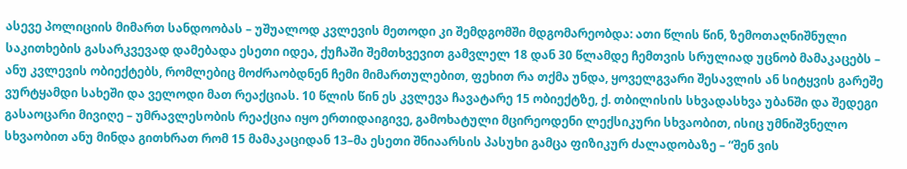ასევე პოლიციის მიმართ სანდოობას – უშუალოდ კვლევის მეთოდი კი შემდგომში მდგომარეობდა: ათი წლის წინ, ზემოთაღნიშნული საკითხების გასარკვევად დამებადა ესეთი იდეა, ქუჩაში შემთხვევით გამვლელ 18 დან 30 წლამდე ჩემთვის სრულიად უცნობ მამაკაცებს – ანუ კვლევის ობიექტებს, რომლებიც მოძრაობდნენ ჩემი მიმართულებით, ფეხით რა თქმა უნდა, ყოველგვარი შესავლის ან სიტყვის გარეშე ვურტყამდი სახეში და ველოდი მათ რეაქციას. 10 წლის წინ ეს კვლევა ჩავატარე 15 ობიექტზე, ქ. თბილისის სხვადასხვა უბანში და შედეგი გასაოცარი მივიღე – უმრავლესობის რეაქცია იყო ერთიდაიგივე, გამოხატული მცირეოდენი ლექსიკური სხვაობით, ისიც უმნიშვნელო სხვაობით ანუ მინდა გითხრათ რომ 15 მამაკაციდან 13–მა ესეთი შნიაარსის პასუხი გამცა ფიზიკურ ძალადობაზე – “შენ ვის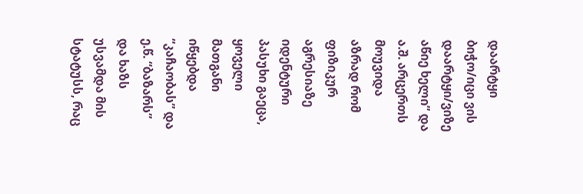დაარტყი ბიჭო/იცი ვის დაარტყი/ვიზე აწიე ხელი” და ა.შ. არცერთს მოუვიდა აზრად რომ ფიზიკურ აგრესიაზე იდენტური პასუხი გაეცა, ყოველი მათგანი იწყებდა “კაჩაობას” და ე.წ. “ბაზარს” და ხაზს უსვამდა მის სტატუსს, რაც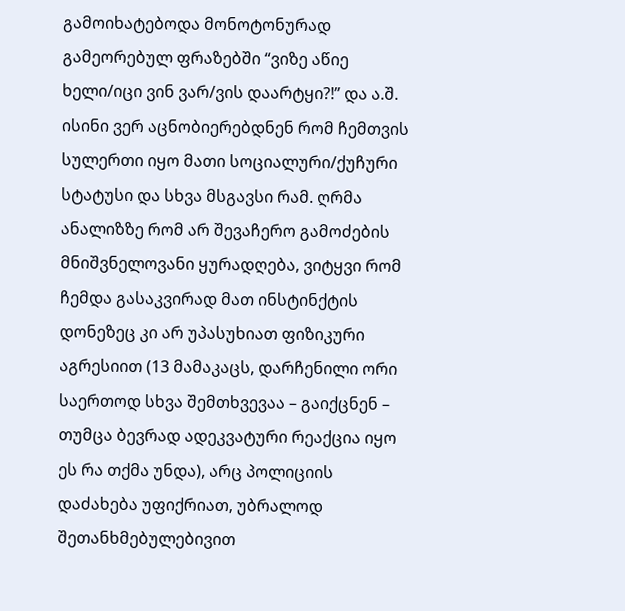გამოიხატებოდა მონოტონურად გამეორებულ ფრაზებში “ვიზე აწიე ხელი/იცი ვინ ვარ/ვის დაარტყი?!” და ა.შ. ისინი ვერ აცნობიერებდნენ რომ ჩემთვის სულერთი იყო მათი სოციალური/ქუჩური სტატუსი და სხვა მსგავსი რამ. ღრმა ანალიზზე რომ არ შევაჩერო გამოძების მნიშვნელოვანი ყურადღება, ვიტყვი რომ ჩემდა გასაკვირად მათ ინსტინქტის დონეზეც კი არ უპასუხიათ ფიზიკური აგრესიით (13 მამაკაცს, დარჩენილი ორი საერთოდ სხვა შემთხვევაა – გაიქცნენ – თუმცა ბევრად ადეკვატური რეაქცია იყო ეს რა თქმა უნდა), არც პოლიციის დაძახება უფიქრიათ, უბრალოდ შეთანხმებულებივით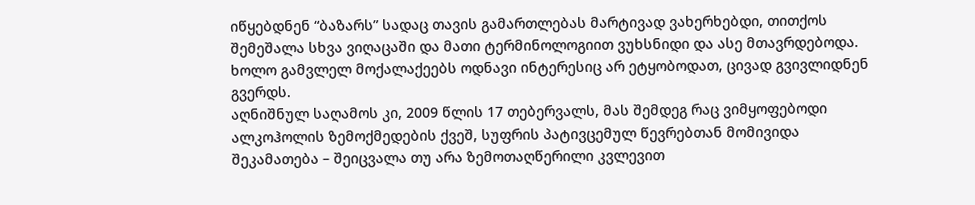იწყებდნენ “ბაზარს” სადაც თავის გამართლებას მარტივად ვახერხებდი, თითქოს შემეშალა სხვა ვიღაცაში და მათი ტერმინოლოგიით ვუხსნიდი და ასე მთავრდებოდა. ხოლო გამვლელ მოქალაქეებს ოდნავი ინტერესიც არ ეტყობოდათ, ცივად გვივლიდნენ გვერდს.
აღნიშნულ საღამოს კი, 2009 წლის 17 თებერვალს, მას შემდეგ რაც ვიმყოფებოდი ალკოჰოლის ზემოქმედების ქვეშ, სუფრის პატივცემულ წევრებთან მომივიდა შეკამათება – შეიცვალა თუ არა ზემოთაღწერილი კვლევით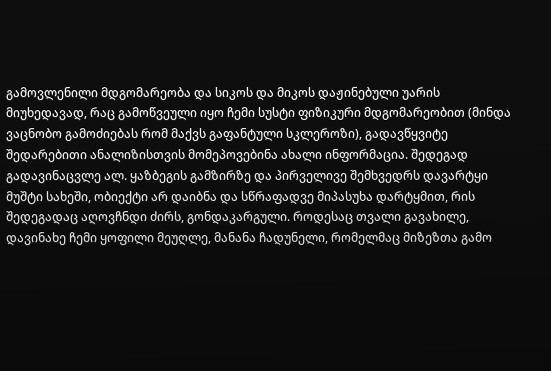გამოვლენილი მდგომარეობა და სიკოს და მიკოს დაჟინებული უარის მიუხედავად, რაც გამოწვეული იყო ჩემი სუსტი ფიზიკური მდგომარეობით (მინდა ვაცნობო გამოძიებას რომ მაქვს გაფანტული სკლეროზი), გადავწყვიტე შედარებითი ანალიზისთვის მომეპოვებინა ახალი ინფორმაცია. შედეგად გადავინაცვლე ალ. ყაზბეგის გამზირზე და პირველივე შემხვედრს დავარტყი მუშტი სახეში, ობიექტი არ დაიბნა და სწრაფადვე მიპასუხა დარტყმით, რის შედეგადაც აღოვჩნდი ძირს, გონდაკარგული. როდესაც თვალი გავახილე, დავინახე ჩემი ყოფილი მეუღლე, მანანა ჩადუნელი, რომელმაც მიზეზთა გამო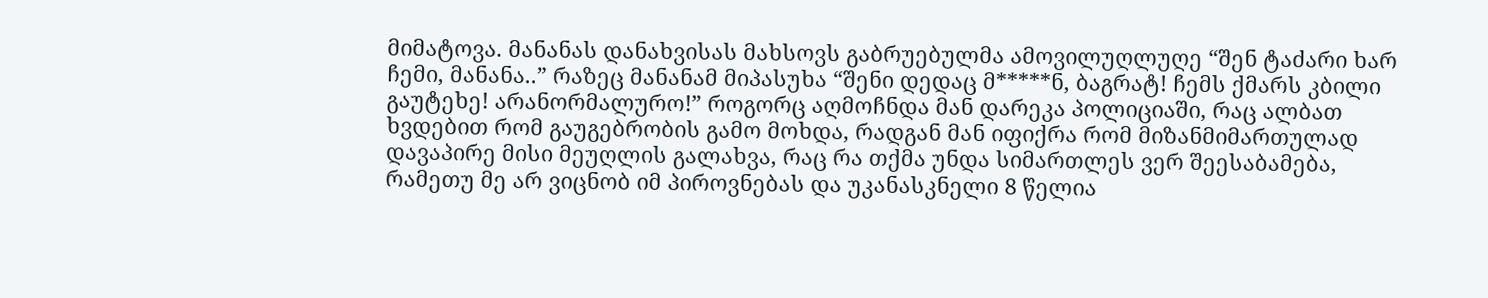მიმატოვა. მანანას დანახვისას მახსოვს გაბრუებულმა ამოვილუღლუღე “შენ ტაძარი ხარ ჩემი, მანანა..” რაზეც მანანამ მიპასუხა “შენი დედაც მ*****ნ, ბაგრატ! ჩემს ქმარს კბილი გაუტეხე! არანორმალურო!” როგორც აღმოჩნდა მან დარეკა პოლიციაში, რაც ალბათ ხვდებით რომ გაუგებრობის გამო მოხდა, რადგან მან იფიქრა რომ მიზანმიმართულად დავაპირე მისი მეუღლის გალახვა, რაც რა თქმა უნდა სიმართლეს ვერ შეესაბამება, რამეთუ მე არ ვიცნობ იმ პიროვნებას და უკანასკნელი 8 წელია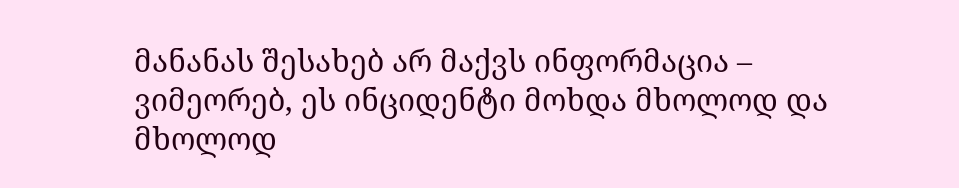მანანას შესახებ არ მაქვს ინფორმაცია – ვიმეორებ, ეს ინციდენტი მოხდა მხოლოდ და მხოლოდ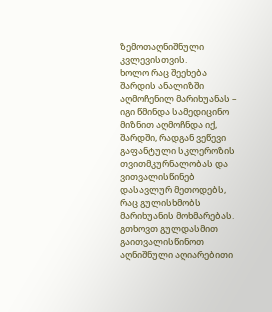ზემოთაღნიშნული კვლევისთვის.
ხოლო რაც შეეხება შარდის ანალიზში აღმოჩენილ მარიხუანას – იგი წმინდა სამედიცინო მიზნით აღმოჩნდა იქ, შარდში, რადგან ვეწევი გაფანტული სკლეროზის თვითმკურნალობას და ვითვალისწინებ დასავლურ მეთოდებს, რაც გულისხმობს მარიხუანის მოხმარებას.
გთხოვთ გულდასმით გაითვალისწინოთ აღნიშნული აღიარებითი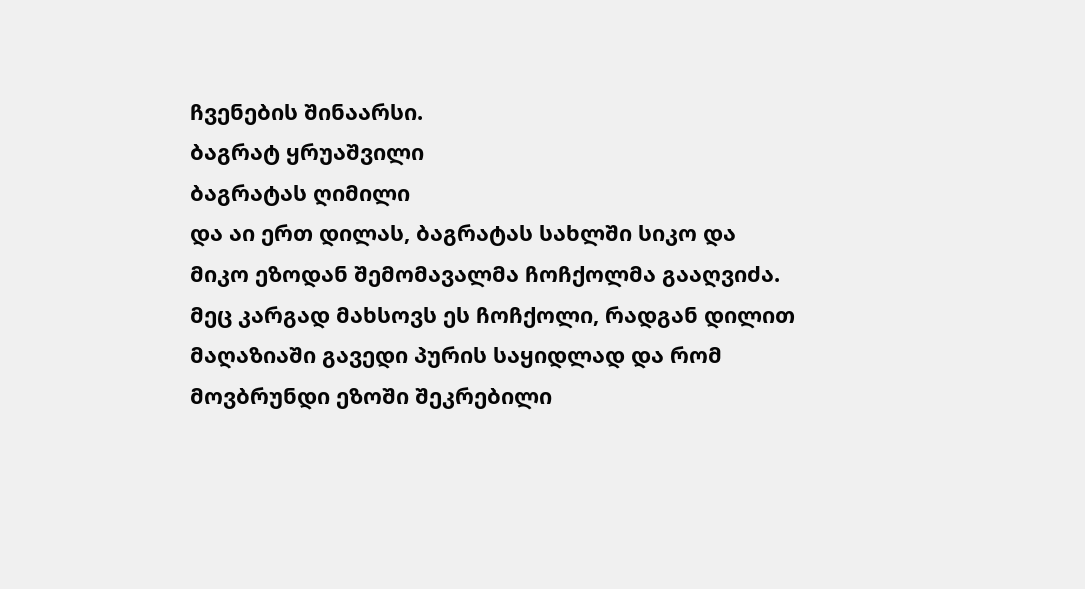ჩვენების შინაარსი.
ბაგრატ ყრუაშვილი
ბაგრატას ღიმილი
და აი ერთ დილას, ბაგრატას სახლში სიკო და მიკო ეზოდან შემომავალმა ჩოჩქოლმა გააღვიძა. მეც კარგად მახსოვს ეს ჩოჩქოლი, რადგან დილით მაღაზიაში გავედი პურის საყიდლად და რომ მოვბრუნდი ეზოში შეკრებილი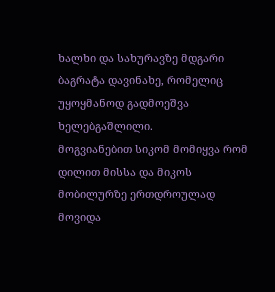ხალხი და სახურავზე მდგარი ბაგრატა დავინახე, რომელიც უყოყმანოდ გადმოეშვა ხელებგაშლილი.
მოგვიანებით სიკომ მომიყვა რომ დილით მისსა და მიკოს მობილურზე ერთდროულად მოვიდა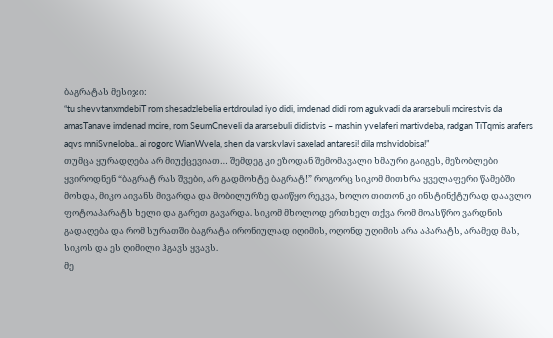ბაგრატას მესიჯი:
“tu shevvtanxmdebiT rom shesadzlebelia ertdroulad iyo didi, imdenad didi rom agukvadi da ararsebuli mcirestvis da amasTanave imdenad mcire, rom SeumCneveli da ararsebuli didistvis – mashin yvelaferi martivdeba, radgan TiTqmis arafers aqvs mniSvneloba.. ai rogorc WianWvela, shen da varskvlavi saxelad antaresi! dila mshvidobisa!”
თუმცა ყურადღება არ მიუქცევიათ… შემდეგ კი ეზოდან შემომავალი ხმაური გაიგეს, მეზობლები ყვიროდნენ “ბაგრატ რას შვები, არ გადმოხტე ბაგრატ!” როგორც სიკომ მითხრა ყველაფერი წამებში მოხდა, მიკო აივანს მივარდა და მობილურზე დაიწყო რეკვა, ხოლო თითონ კი ინსტინქტურად დაავლო ფოტოაპარატს ხელი და გარეთ გავარდა. სიკომ მხოლოდ ერთხელ თქვა რომ მოასწრო ვარდნის გადაღება და რომ სურათში ბაგრატა ირონიულად იღიმის, ოღონდ უღიმის არა აპარატს, არამედ მას, სიკოს და ეს ღიმილი ჰგავს ყვავს.
მე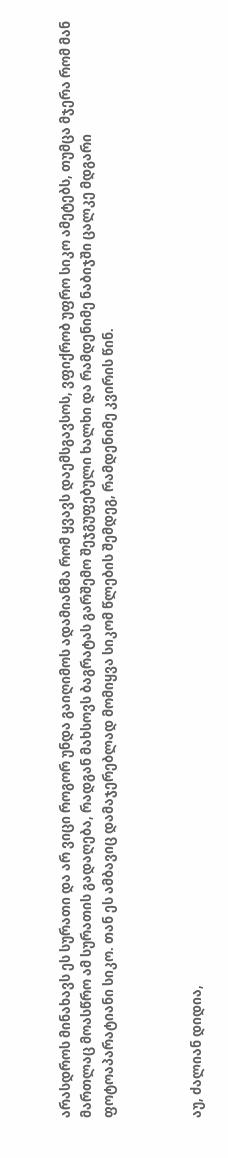არასდროს მინახავს ეს სურათი და არ ვიცი როგორ უნდა გაიღიმოს ადამიანმა რომ ყვავს დაემსგავსოს, ვფიქრობ უფრო სიკო ამეტებს, თუმცა მჯერა რომ მან მართლაც მოასწრო ამ სურათის გადაღება, რადგან მახსოვს ბაგრატას გარშემო შეჯგუფებული ხალხი და რამდენიმე ნაბიჯში ცალკე მდგარი ფოტოაპარატიანი სიკო. თან ეს ამბავიც დამაჯერებლად მომიყვა სიკომ წლების შემდეგ, რამდენიმე კვირის წინ.



აუ, ძალიან დიდია,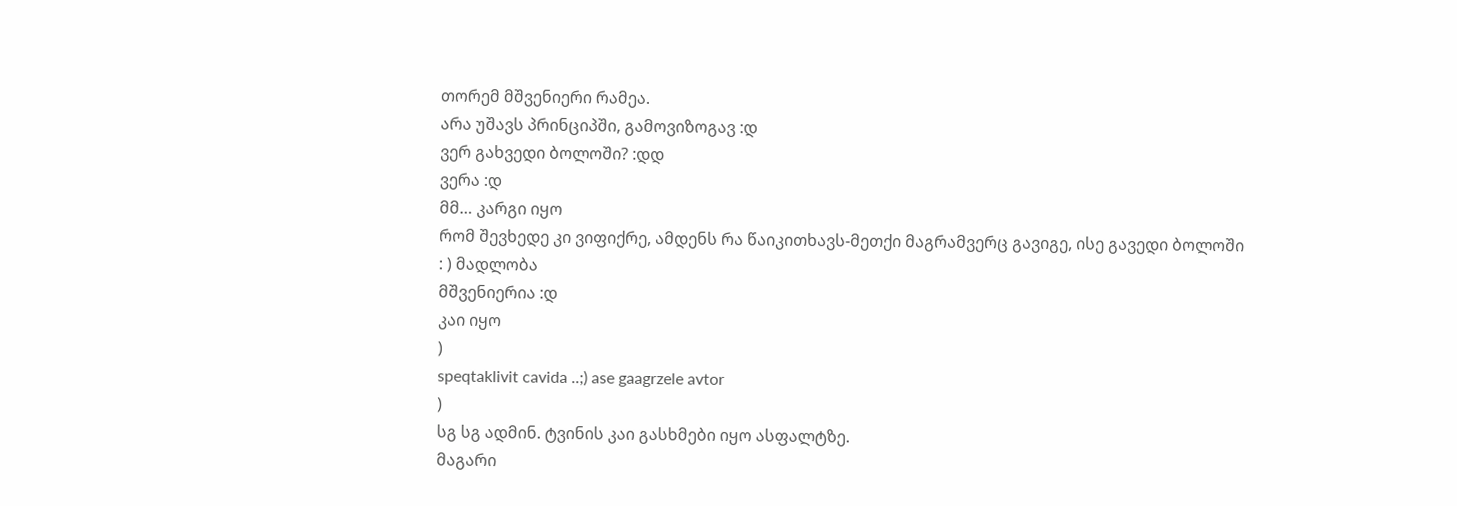თორემ მშვენიერი რამეა.
არა უშავს პრინციპში, გამოვიზოგავ :დ
ვერ გახვედი ბოლოში? :დდ
ვერა :დ
მმ… კარგი იყო
რომ შევხედე კი ვიფიქრე, ამდენს რა წაიკითხავს-მეთქი მაგრამვერც გავიგე, ისე გავედი ბოლოში
: ) მადლობა
მშვენიერია :დ
კაი იყო
)
speqtaklivit cavida ..;) ase gaagrzele avtor
)
სგ სგ ადმინ. ტვინის კაი გასხმები იყო ასფალტზე.
მაგარი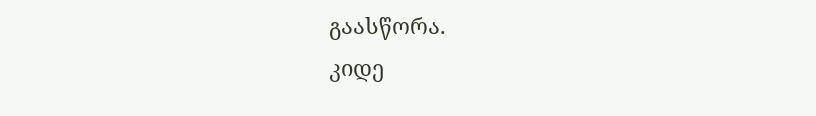გაასწორა.
კიდე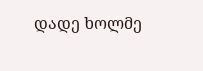დადე ხოლმე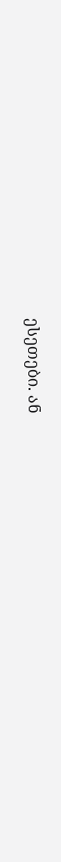ესეთები. ან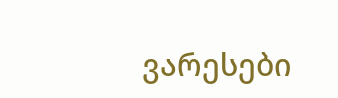ვარესები